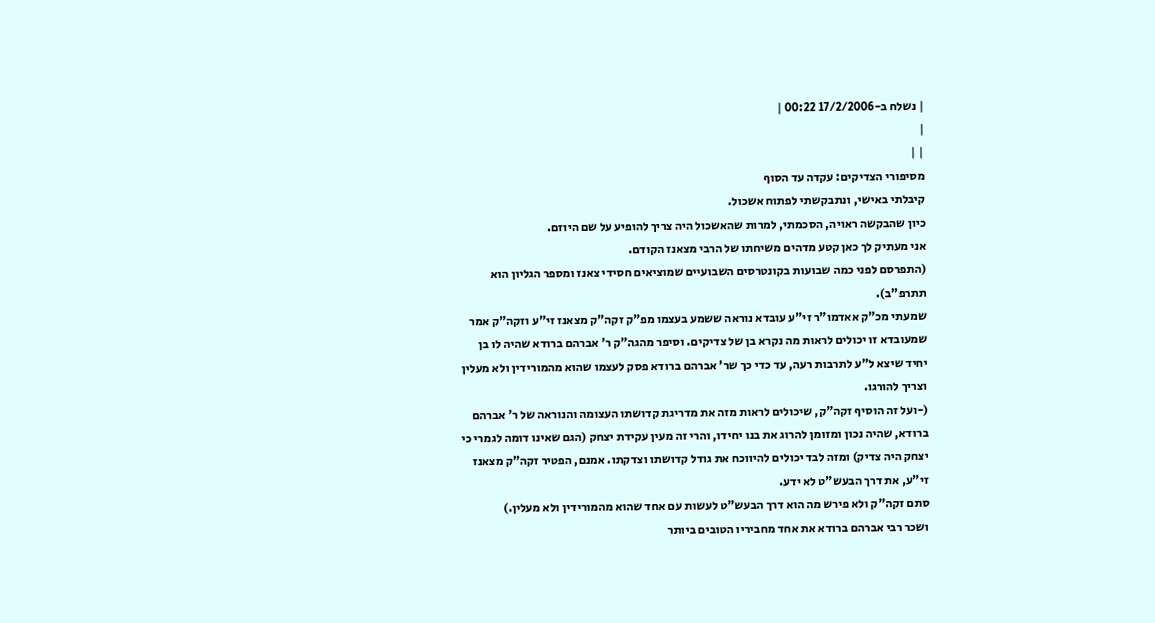| נשלח ב-17/2/2006 00:22 |
|
| |
מסיפורי הצדיקים: עקדה עד הסוף
קיבלתי באישי, ונתבקשתי לפתוח אשכול.
כיון שהבקשה ראויה, הסכמתי, למרות שהאשכול היה צריך להופיע על שם היוזם.
אני מעתיק לך כאן קטע מדהים משיחתו של הרבי מצאנז הקודם.
(התפרסם לפני כמה שבועות בקונטרסים השבועיים שמוציאים חסידי צאנז ומספר הגליון הוא
תתרפ"ב).
שמעתי מכ"ק אאדמו"ר זי"ע עובדא נוראה ששמע בעצמו מפ"ק זקה"ק מצאנז זי"ע וזקה"ק אמר
שמעובדא זו יכולים לראות מה נקרא בן של צדיקים. וסיפר מהגה"ק ר' אברהם ברודא שהיה לו בן
יחיד שיצא ל"ע לתרבות רעה, עד כדי כך שר' אברהם ברודא פסק לעצמו שהוא מהמורידין ולא מעלין
וצריך להורגו.
(-ועל זה הוסיף זקה"ק, שיכולים לראות מזה את מדריגת קדושתו העצומה והנוראה של ר' אברהם
ברודא, שהיה נכון ומזומן להרוג את בנו יחידו, והרי זה מעין עקידת יצחק (הגם שאינו דומה לגמרי כי
יצחק היה צדיק) ומזה לבד יכולים להיווכח את גודל קדושתו וצדקתו. אמנם, הפטיר זקה"ק מצאנז
זי"ע, את דרך הבעש"ט לא ידע.
סתם זקה"ק ולא פירש מה הוא דרך הבעש"ט לעשות עם אחד שהוא מהמורידין ולא מעלין.)
ושכר רבי אברהם ברודא את אחד מחביריו הטובים ביותר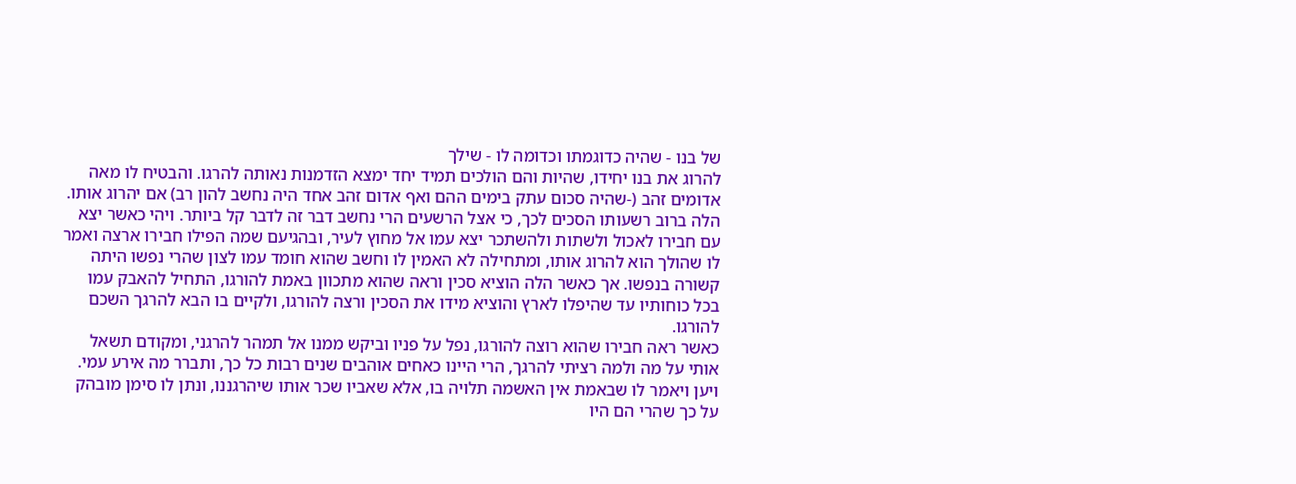של בנו - שהיה כדוגמתו וכדומה לו - שילך
להרוג את בנו יחידו, שהיות והם הולכים תמיד יחד ימצא הזדמנות נאותה להרגו. והבטיח לו מאה
אדומים זהב (-שהיה סכום עתק בימים ההם ואף אדום זהב אחד היה נחשב להון רב) אם יהרוג אותו.
הלה ברוב רשעותו הסכים לכך, כי אצל הרשעים הרי נחשב דבר זה לדבר קל ביותר. ויהי כאשר יצא
עם חבירו לאכול ולשתות ולהשתכר יצא עמו אל מחוץ לעיר, ובהגיעם שמה הפילו חבירו ארצה ואמר
לו שהולך הוא להרוג אותו, ומתחילה לא האמין לו וחשב שהוא חומד עמו לצון שהרי נפשו היתה
קשורה בנפשו. אך כאשר הלה הוציא סכין וראה שהוא מתכוון באמת להורגו, התחיל להאבק עמו
בכל כוחותיו עד שהיפלו לארץ והוציא מידו את הסכין ורצה להורגו, ולקיים בו הבא להרגך השכם
להורגו.
כאשר ראה חבירו שהוא רוצה להורגו, נפל על פניו וביקש ממנו אל תמהר להרגני, ומקודם תשאל
אותי על מה ולמה רציתי להרגך, הרי היינו כאחים אוהבים שנים רבות כל כך, ותברר מה אירע עמי.
ויען ויאמר לו שבאמת אין האשמה תלויה בו, אלא שאביו שכר אותו שיהרגננו, ונתן לו סימן מובהק
על כך שהרי הם היו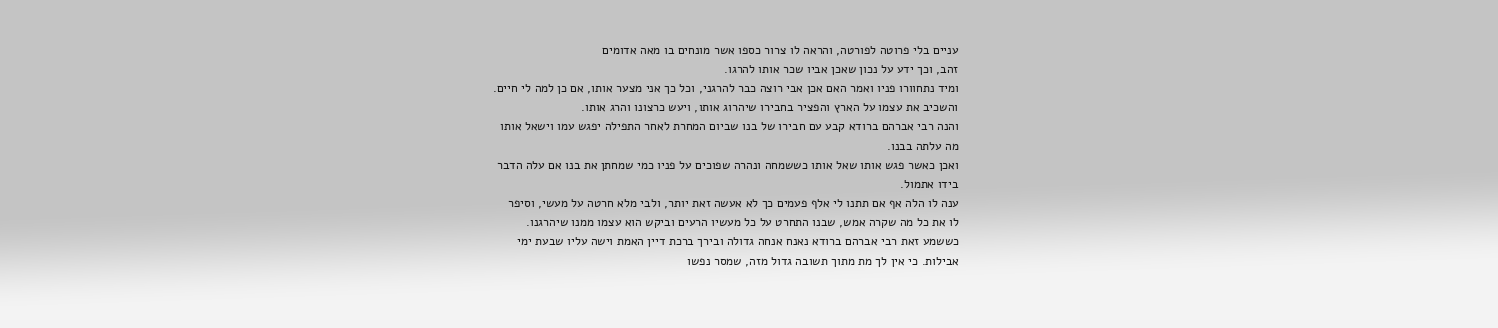עניים בלי פרוטה לפורטה, והראה לו צרור כספו אשר מונחים בו מאה אדומים
זהב, וכך ידע על נכון שאכן אביו שכר אותו להרגו.
ומיד נתחוורו פניו ואמר האם אכן אבי רוצה כבר להרגני, וכל כך אני מצער אותו, אם כן למה לי חיים.
והשכיב את עצמו על הארץ והפציר בחבירו שיהרוג אותו, ויעש כרצונו והרג אותו.
והנה רבי אברהם ברודא קבע עם חבירו של בנו שביום המחרת לאחר התפילה יפגש עמו וישאל אותו
מה עלתה בבנו.
ואכן כאשר פגש אותו שאל אותו כששמחה ונהרה שפוכים על פניו כמי שמחתן את בנו אם עלה הדבר
בידו אתמול.
ענה לו הלה אף אם תתנו לי אלף פעמים כך לא אעשה זאת יותר, ולבי מלא חרטה על מעשי, וסיפר
לו את כל מה שקרה אמש, שבנו התחרט על כל מעשיו הרעים וביקש הוא עצמו ממנו שיהרגנו.
כששמע זאת רבי אברהם ברודא נאנח אנחה גדולה ובירך ברכת דיין האמת וישה עליו שבעת ימי
אבילות. כי אין לך מת מתוך תשובה גדול מזה, שמסר נפשו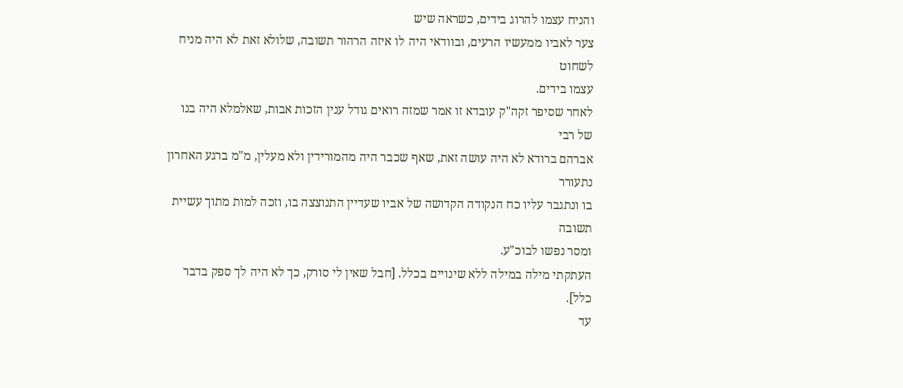והניח עצמו להרוג בידים, כשראה שיש
צער לאביו ממעשיו הרעים, ובוודאי היה לו איזה הרהור תשובה, שלולא זאת לא היה מניח לשחוט
עצמו בידים.
לאחר שסיפר זקה"ק עובדא זו אמר שמזה רואים גודל ענין הזכות אבות, שאלמלא היה בנו של רבי
אברהם ברודא לא היה עושה זאת, שאף שכבר היה מהמורידין ולא מעלין, מ"מ ברגע האחרון נתעורר
בו ונתגבר עליו כח הנקודה הקדושה של אביו שעדיין התנוצצה בו, וזכה למות מתוך עשיית תשובה
ומסר נפשו לבוכ"ע.
העתקתי מילה במילה ללא שינויים בכלל. [חבל שאין לי סורק, כך לא היה לך ספק בדבר כלל].
עד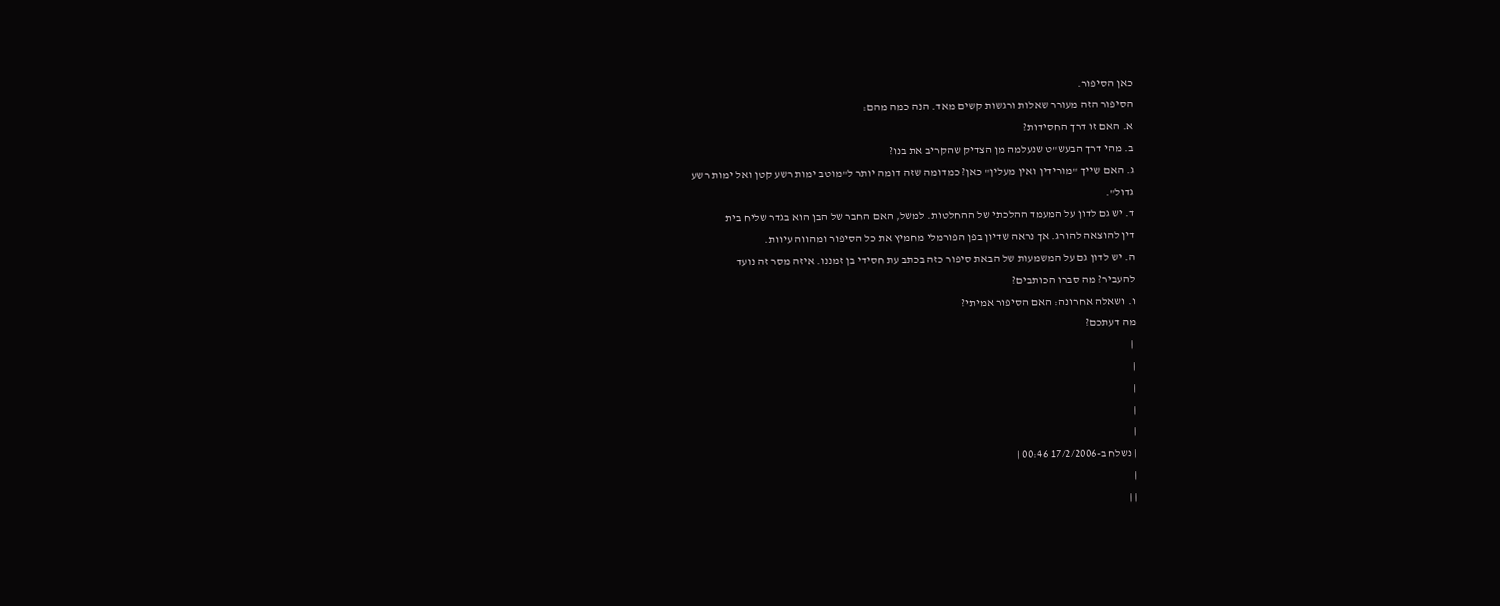כאן הסיפור.
הסיפור הזה מעורר שאלות ורגשות קשים מאד. הנה כמה מהם:
א. האם זו דרך החסידות?
ב. מהי דרך הבעש"ט שנעלמה מן הצדיק שהקריב את בנו?
ג. האם שייך "מורידין ואין מעלין" כאן? כמדומה שזה דומה יותר ל"מוטב ימות רשע קטן ואל ימות רשע
גדול".
ד. יש גם לדון על המעמד ההלכתי של ההחלטות. למשל, האם החבר של הבן הוא בגדר שליח בית
דין להוצאה להורג. אך נראה שדיון בפן הפורמלי מחמיץ את כל הסיפור ומהווה עיוות.
ה. יש לדון גם על המשמעות של הבאת סיפור כזה בכתב עת חסידי בן זמננו. איזה מסר זה נועד
להעביר? מה סברו הכותבים?
ו. ושאלה אחרונה: האם הסיפור אמיתי?
מה דעתכם?
 |
|
|
|
|
| נשלח ב-17/2/2006 00:46 |
|
| |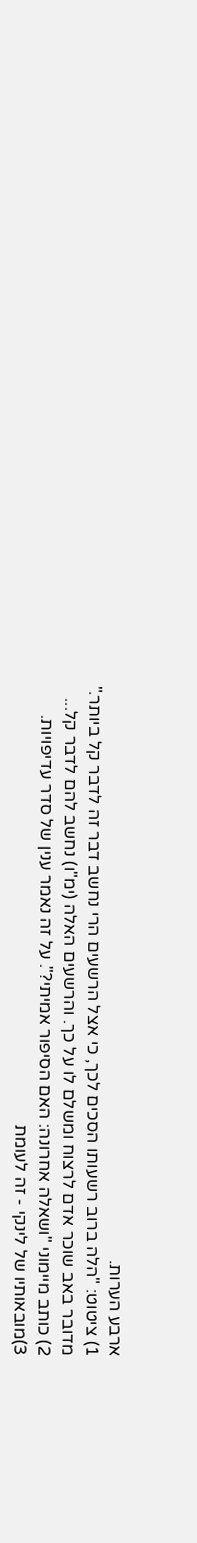ארבע הערות.
1) ציטוט: "הלה ברוב רשעותו הסכים לכך, כי אצל הרשעים הרי נחשב דבר זה לדבר קל ביותר."
מדובר באב שוכר אדם לרצוח ומשלם לו על כך. והרשעים האלה (ימ"ו) נחשב להם לדבר קל...
2) כותב מיימוני "ושאלה אחרונה: האם הסיפור אמיתי?". על זה נאמר ענין של סדר עדיפויות.
3)מובאותיו של לינקי - זה לעומת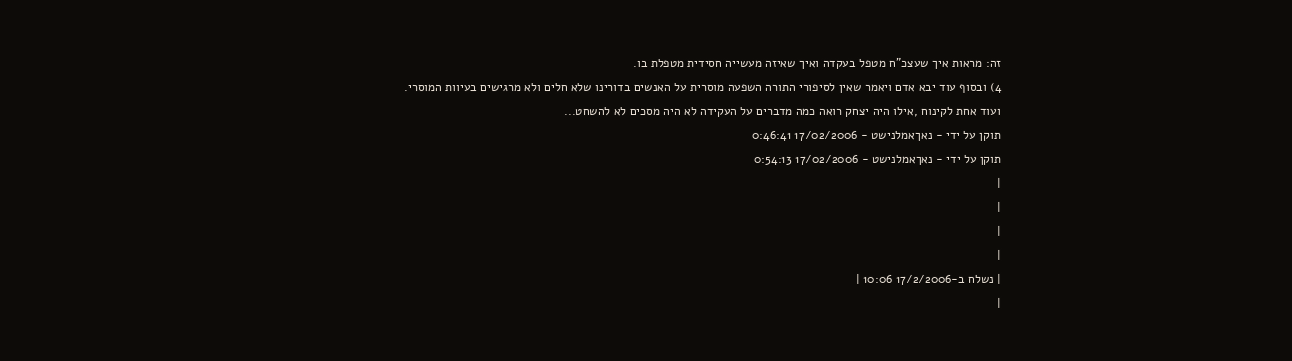זה: מראות איך שעצכ"ח מטפל בעקדה ואיך שאיזה מעשייה חסידית מטפלת בו.
4) ובסוף עוד יבא אדם ויאמר שאין לסיפורי התורה השפעה מוסרית על האנשים בדורינו שלא חלים ולא מרגישים בעיוות המוסרי.
ועוד אחת לקינוח ,אילו היה יצחק רואה כמה מדברים על העקידה לא היה מסכים לא להשחט...
תוקן על ידי - נאךאמלנישט - 17/02/2006 0:46:41
תוקן על ידי - נאךאמלנישט - 17/02/2006 0:54:13
|
|
|
|
| נשלח ב-17/2/2006 10:06 |
|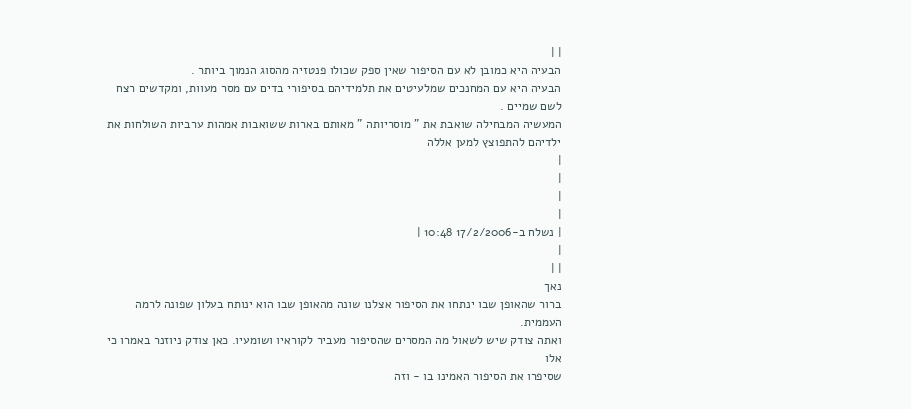| |
הבעיה היא כמובן לא עם הסיפור שאין ספק שכולו פנטזיה מהסוג הנמוך ביותר .
הבעיה היא עם המחנכים שמלעיטים את תלמידיהם בסיפורי בדים עם מסר מעוות, ומקדשים רצח לשם שמיים .
המעשיה המבחילה שואבת את " מוסריותה " מאותם בארות ששואבות אמהות ערביות השולחות את ילדיהם להתפוצץ למען אללה
|
|
|
|
| נשלח ב-17/2/2006 10:48 |
|
| |
נאך
ברור שהאופן שבו ינתחו את הסיפור אצלנו שונה מהאופן שבו הוא ינותח בעלון שפונה לרמה
העממית.
ואתה צודק שיש לשאול מה המסרים שהסיפור מעביר לקוראיו ושומעיו. כאן צודק ניוזנר באמרו כי אלו
שסיפרו את הסיפור האמינו בו - וזה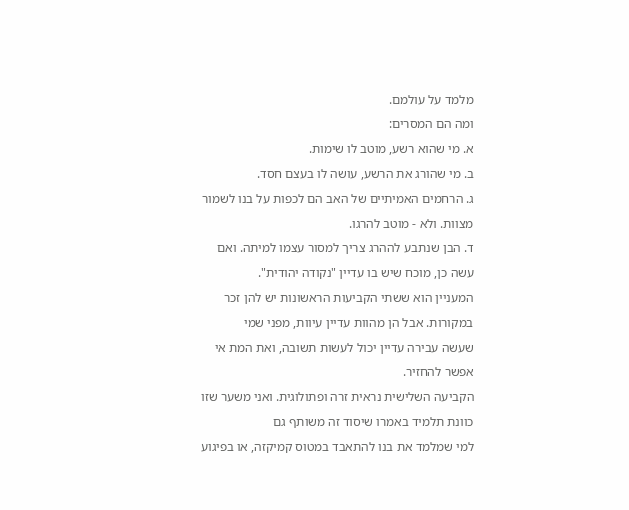מלמד על עולמם.
ומה הם המסרים:
א. מי שהוא רשע, מוטב לו שימות.
ב. מי שהורג את הרשע, עושה לו בעצם חסד.
ג. הרחמים האמיתיים של האב הם לכפות על בנו לשמור מצוות. ולא - מוטב להרגו.
ד. הבן שנתבע לההרג צריך למסור עצמו למיתה. ואם עשה כן, מוכח שיש בו עדיין "נקודה יהודית".
המעניין הוא ששתי הקביעות הראשונות יש להן זכר במקורות. אבל הן מהוות עדיין עיוות, מפני שמי
שעשה עבירה עדיין יכול לעשות תשובה, ואת המת אי אפשר להחזיר.
הקביעה השלישית נראית זרה ופתולוגית. ואני משער שזו כוונת תלמיד באמרו שיסוד זה משותף גם
למי שמלמד את בנו להתאבד במטוס קמיקזה, או בפיגוע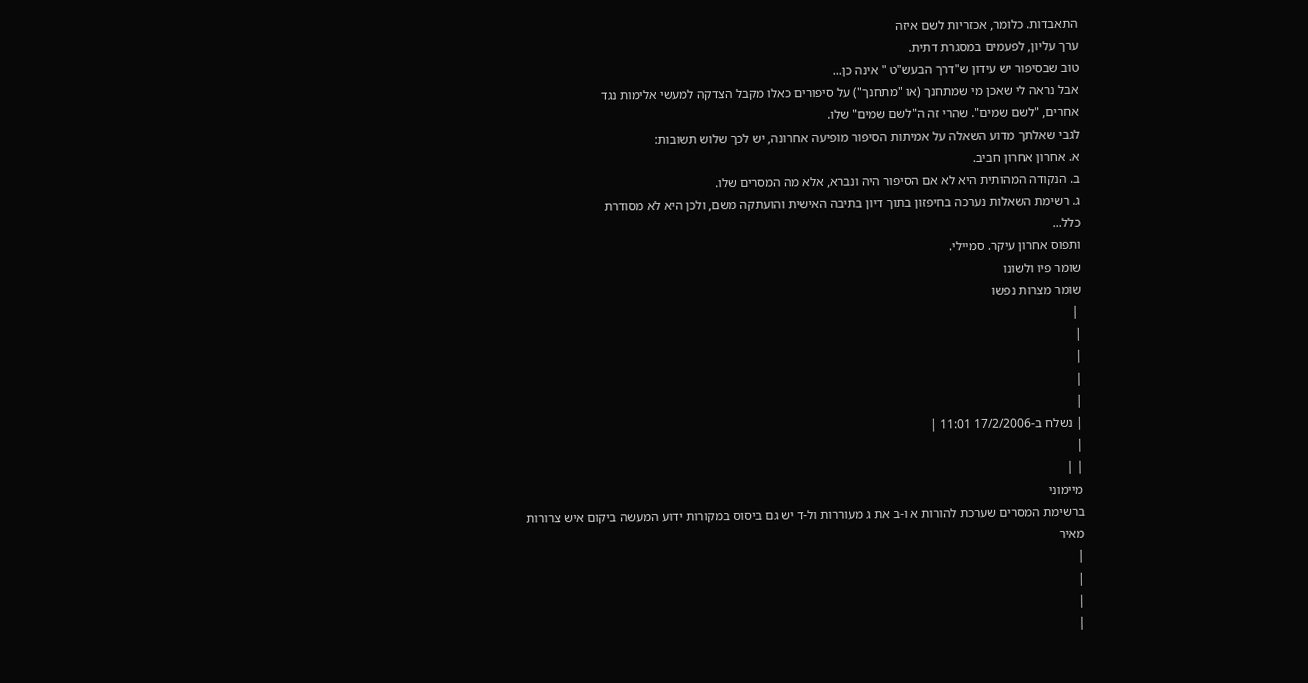התאבדות. כלומר, אכזריות לשם איזה
ערך עליון, לפעמים במסגרת דתית.
טוב שבסיפור יש עידון ש"דרך הבעש"ט " אינה כן...
אבל נראה לי שאכן מי שמתחנך (או "מתחנך") על סיפורים כאלו מקבל הצדקה למעשי אלימות נגד
אחרים, "לשם שמים". שהרי זה ה"לשם שמים" שלו.
לגבי שאלתך מדוע השאלה על אמיתות הסיפור מופיעה אחרונה, יש לכך שלוש תשובות:
א. אחרון אחרון חביב.
ב. הנקודה המהותית היא לא אם הסיפור היה ונברא, אלא מה המסרים שלו.
ג. רשימת השאלות נערכה בחיפזון בתוך דיון בתיבה האישית והועתקה משם, ולכן היא לא מסודרת
כלל...
ותפוס אחרון עיקר. סמיילי.
שומר פיו ולשונו
שומר מצרות נפשו
 |
|
|
|
|
| נשלח ב-17/2/2006 11:01 |
|
| |
מיימוני
ברשימת המסרים שערכת להורות א ו-ב את ג מעוררות ול-ד יש גם ביסוס במקורות ידוע המעשה ביקום איש צרורות
מאיר
|
|
|
|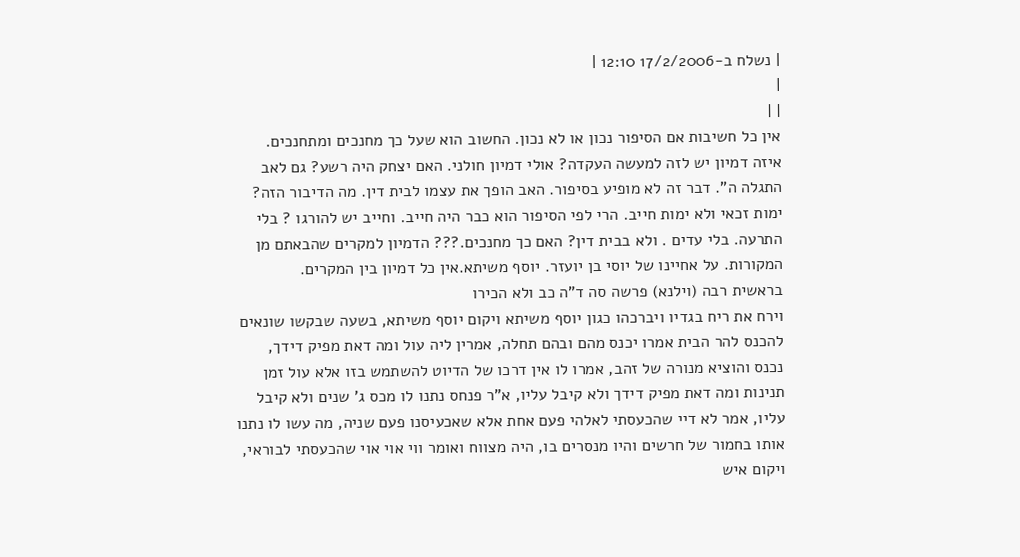| נשלח ב-17/2/2006 12:10 |
|
| |
אין כל חשיבות אם הסיפור נכון או לא נכון. החשוב הוא שעל כך מחנכים ומתחנכים. איזה דמיון יש לזה למעשה העקדה? אולי דמיון חולני. האם יצחק היה רשע? גם לאב התגלה ה". דבר זה לא מופיע בסיפור. האב הופך את עצמו לבית דין. מה הדיבור הזה? ימות זכאי ולא ימות חייב. הרי לפי הסיפור הוא כבר היה חייב. וחייב יש להורגו ? בלי התרעה. בלי עדים . ולא בבית דין? האם כך מחנכים.??? הדמיון למקרים שהבאתם מן המקורות. על אחיינו של יוסי בן יועזר. יוסף משיתא.אין כל דמיון בין המקרים.
בראשית רבה (וילנא) פרשה סה ד"ה כב ולא הכירו
וירח את ריח בגדיו ויברכהו כגון יוסף משיתא ויקום יוסף משיתא, בשעה שבקשו שונאים להכנס להר הבית אמרו יכנס מהם ובהם תחלה, אמרין ליה עול ומה דאת מפיק דידך, נכנס והוציא מנורה של זהב, אמרו לו אין דרכו של הדיוט להשתמש בזו אלא עול זמן תנינות ומה דאת מפיק דידך ולא קיבל עליו, א"ר פנחס נתנו לו מכס ג' שנים ולא קיבל עליו, אמר לא דיי שהכעסתי לאלהי פעם אחת אלא שאכעיסנו פעם שניה, מה עשו לו נתנו אותו בחמור של חרשים והיו מנסרים בו, היה מצווח ואומר ווי אוי אוי שהכעסתי לבוראי, ויקום איש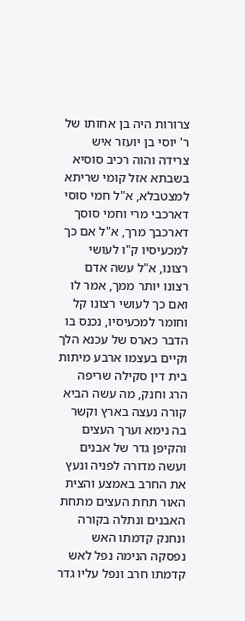צרורות היה בן אחותו של ר' יוסי בן יועזר איש צרידה והוה רכיב סוסיא בשבתא אזל קומי שריתא למצטבלא, א"ל חמי סוסי דארכבי מרי וחמי סוסך דארכבך מרך, א"ל אם כך למכעיסיו ק"ו לעושי רצונו, א"ל עשה אדם רצונו יותר ממך, אמר לו ואם כך לעושי רצונו קל וחומר למכעיסיו, נכנס בו הדבר כארס של עכנא הלך וקיים בעצמו ארבע מיתות בית דין סקילה שריפה הרג וחנק, מה עשה הביא קורה נעצה בארץ וקשר בה נימא וערך העצים והקיפן גדר של אבנים ועשה מדורה לפניה ונעץ את החרב באמצע והצית האור תחת העצים מתחת האבנים ונתלה בקורה ונחנק קדמתו האש נפסקה הנימה נפל לאש קדמתו חרב ונפל עליו גדר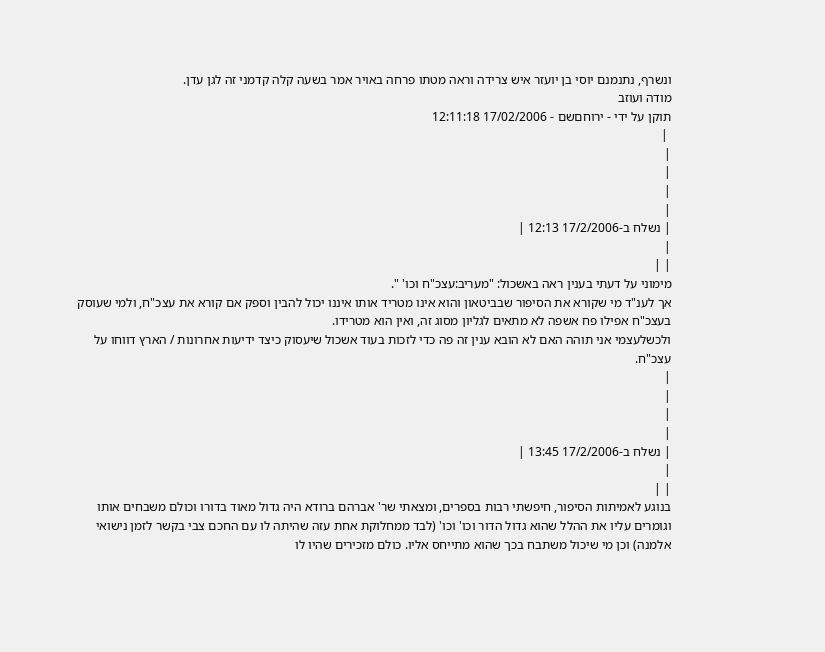ונשרף, נתנמנם יוסי בן יועזר איש צרידה וראה מטתו פרחה באויר אמר בשעה קלה קדמני זה לגן עדן.
מודה ועוזב
תוקן על ידי - ירוחםשם - 17/02/2006 12:11:18
 |
|
|
|
|
| נשלח ב-17/2/2006 12:13 |
|
| |
מימוני על דעתי בענין ראה באשכול: "מעריב:עצכ"ח וכו' ".
אך לענ"ד מי שקורא את הסיפור שבביטאון והוא אינו מטריד אותו איננו יכול להבין וספק אם קורא את עצכ"ח, ולמי שעוסק בעצכ"ח אפילו פח אשפה לא מתאים לגליון מסוג זה, ואין הוא מטרידו.
ולכשלעצמי אני תוהה האם לא הובא ענין זה פה כדי לזכות בעוד אשכול שיעסוק כיצד ידיעות אחרונות / הארץ דווחו על עצכ"ח.
|
|
|
|
| נשלח ב-17/2/2006 13:45 |
|
| |
בנוגע לאמיתות הסיפור, חיפשתי רבות בספרים, ומצאתי שר' אברהם ברודא היה גדול מאוד בדורו וכולם משבחים אותו וגומרים עליו את ההלל שהוא גדול הדור וכו' וכו' (לבד ממחלוקת אחת עזה שהיתה לו עם החכם צבי בקשר לזמן נישואי אלמנה) וכן מי שיכול משתבח בכך שהוא מתייחס אליו. כולם מזכירים שהיו לו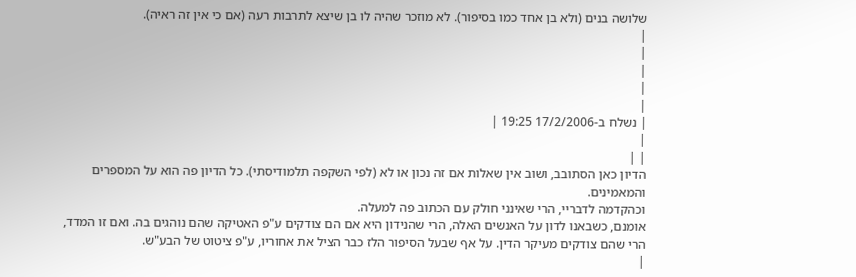שלושה בנים (ולא בן אחד כמו בסיפור). לא מוזכר שהיה לו בן שיצא לתרבות רעה (אם כי אין זה ראיה).
|
|
|
|
|
| נשלח ב-17/2/2006 19:25 |
|
| |
הדיון כאן הסתובב, ושוב אין שאלות אם זה נכון או לא (לפי השקפה תלמודיסתי). כל הדיון פה הוא על המספרים והמאמינים.
וכהקדמה לדבריי, הרי שאינני חולק עם הכתוב פה למעלה.
אומנם, כשבאנו לדון על האנשים האלה, הרי שהנידון היא אם הם צודקים ע"פ האטיקה שהם נוהגים בה. ואם זו המדד, הרי שהם צודקים מעיקר הדין. על אף שבעל הסיפור הלז כבר הציל את אחוריו, ע"פ ציטוט של הבע"ש.
|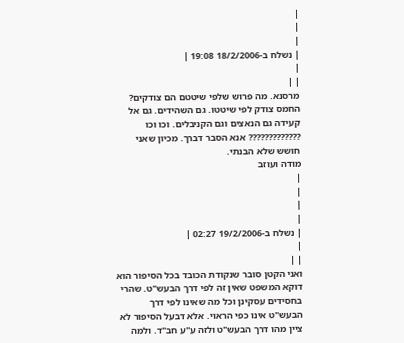|
|
|
| נשלח ב-18/2/2006 19:08 |
|
| |
מרסנא. מה פרוש שלפי שיטטם הם צודקים? החמס צודק לפי שיטטו. גם השהידים. גם אל קעידה גם הנאצים וגם הקניבלים. וכו וכו ????????????? אנא הסבר דברך. מכיון שאני חושש שלא הבנתי.
מודה ועוזב
|
|
|
|
| נשלח ב-19/2/2006 02:27 |
|
| |
ואני הקטן סובר שנקודת הכובד בכל הסיפור הוא דוקא המשפט שאין זה לפי דרך הבעש"ט. שהרי בחסידים עסקינן וכל מה שאינו לפי דרך הבעש"ט אינו כפי הראוי. אלא דבעל הסיפור לא ציין מהו דרך הבעש"ט ולזה ע"ע חב"ד. ולמה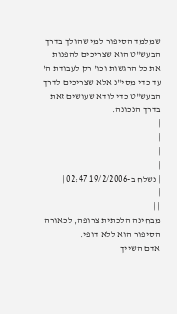שמלמד הסיפור למי שהולך בדרך הבעש"ט הוא שצריכים להפנות את כל הרגשות וכו' רק לעבודת ה' עד כדי מסי"נ אלא שצריכים לדרך הבעש"ט כדי לודא שעושים זאת בדרך הנכונה.
|
|
|
|
| נשלח ב-19/2/2006 02:47 |
|
| |
מבחינה הלכתית צרופה, לכאורה הסיפור הוא ללא דופי.
אדם השייך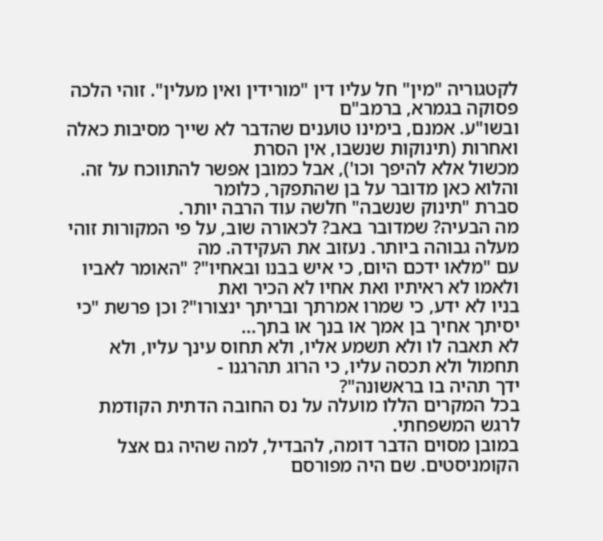לקטגוריה "מין" חל עליו דין "מורידין ואין מעלין". זוהי הלכה פסוקה בגמרא, ברמב"ם
ובשו"ע. אמנם, בימינו טוענים שהדבר לא שייך מסיבות כאלה ואחרות (תינוקות שנשבו, אין הסרת
מכשול אלא להיפך וכו'), אבל כמובן אפשר להתווכח על זה. והלוא כאן מדובר על בן שהתפקר, כלומר
סברת "תינוק שנשבה" חלשה עוד הרבה יותר.
מה הבעיה? שמדובר באב? לכאורה שוב, על פי המקורות זוהי מעלה גבוהה ביותר. נעזוב את העקידה. מה
עם "מלאו ידכם היום, כי איש בבנו ובאחיו"? "האומר לאביו ולאמו לא ראיתיו ואת אחיו לא הכיר ואת
בניו לא ידע, כי שמרו אמרתך ובריתך ינצורו"? וכן פרשת "כי יסיתך אחיך בן אמך או בנך או בתך...
לא תאבה לו ולא תשמע אליו, ולא תחוס עינך עליו, ולא תחמול ולא תכסה עליו, כי הרוג תהרגנו -
ידך תהיה בו בראשונה"?
בכל המקרים הללו מועלה על נס החובה הדתית הקודמת לרגש המשפחתי.
במובן מסוים הדבר דומה, להבדיל, למה שהיה גם אצל הקומניסטים. שם היה מפורסם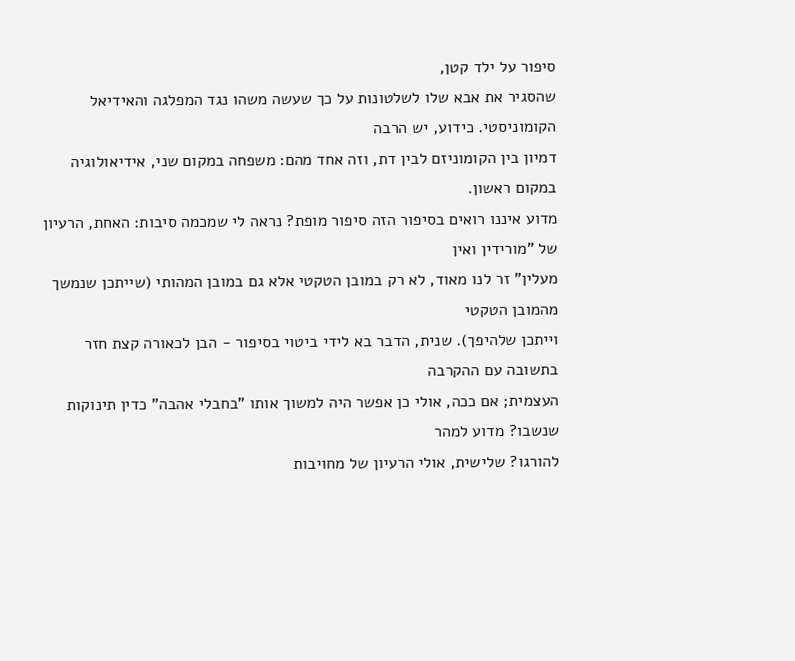סיפור על ילד קטן,
שהסגיר את אבא שלו לשלטונות על כך שעשה משהו נגד המפלגה והאידיאל הקומוניסטי. כידוע, יש הרבה
דמיון בין הקומוניזם לבין דת, וזה אחד מהם: משפחה במקום שני, אידיאולוגיה במקום ראשון.
מדוע איננו רואים בסיפור הזה סיפור מופת? נראה לי שמכמה סיבות: האחת, הרעיון של "מורידין ואין
מעלין" זר לנו מאוד, לא רק במובן הטקטי אלא גם במובן המהותי (שייתכן שנמשך מהמובן הטקטי
וייתכן שלהיפך). שנית, הדבר בא לידי ביטוי בסיפור - הבן לכאורה קצת חזר בתשובה עם ההקרבה
העצמית; אם ככה, אולי כן אפשר היה למשוך אותו "בחבלי אהבה" כדין תינוקות שנשבו? מדוע למהר
להורגו? שלישית, אולי הרעיון של מחויבות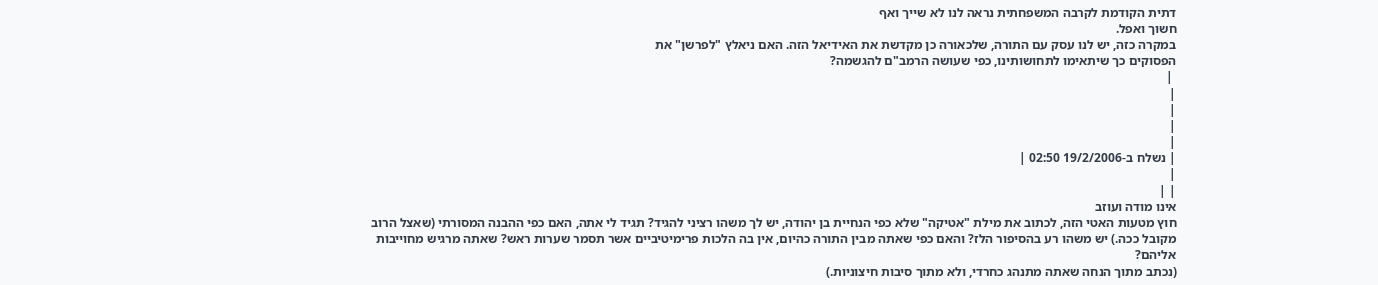דתית הקודמת לקרבה המשפחתית נראה לנו לא שייך ואף
חשוך ואפל.
במקרה כזה, יש לנו עסק עם התורה, שלכאורה כן מקדשת את האידיאל הזה. האם ניאלץ "לפרשן" את
הפסוקים כך שיתאימו לתחושותינו, כפי שעושה הרמב"ם להגשמה?
 |
|
|
|
|
| נשלח ב-19/2/2006 02:50 |
|
| |
אינו מודה ועוזב
חוץ מטעות האטי הזה, לכתוב את מילת "אטיקה" שלא כפי הנחיית בן יהודה, יש לך משהו רציני להגיד? תגיד לי אתה, האם כפי ההבנה המסורתי (שאצל הרוב מקובל ככה.) יש משהו רע בהסיפור הלז? והאם כפי שאתה מבין התורה כהיום, אין בה הלכות פרימיטיביים אשר תסמר שערות ראש? שאתה מרגיש מחוייבות אליהם?
(נכתב מתוך הנחה שאתה מתנהג כחרדי, ולא מתוך סיבות חיצוניות.)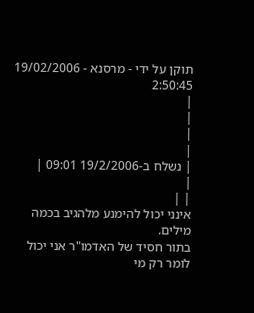תוקן על ידי - מרסנא - 19/02/2006 2:50:45
|
|
|
|
| נשלח ב-19/2/2006 09:01 |
|
| |
אינני יכול להימנע מלהגיב בכמה מילים.
בתור חסיד של האדמו"ר אני יכול לומר רק מי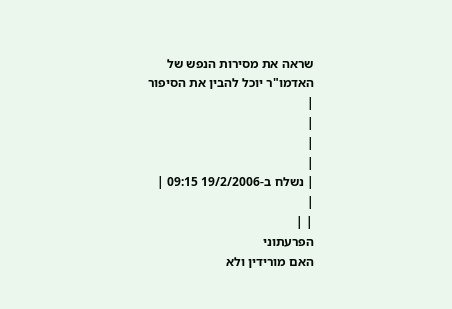שראה את מסירות הנפש של האדמו"ר יוכל להבין את הסיפור
|
|
|
|
| נשלח ב-19/2/2006 09:15 |
|
| |
הפרעתוני
האם מורידין ולא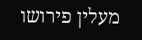מעלין פירושו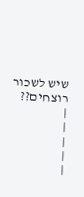שיש לשכור רוצחים??
|
|
|
|
|